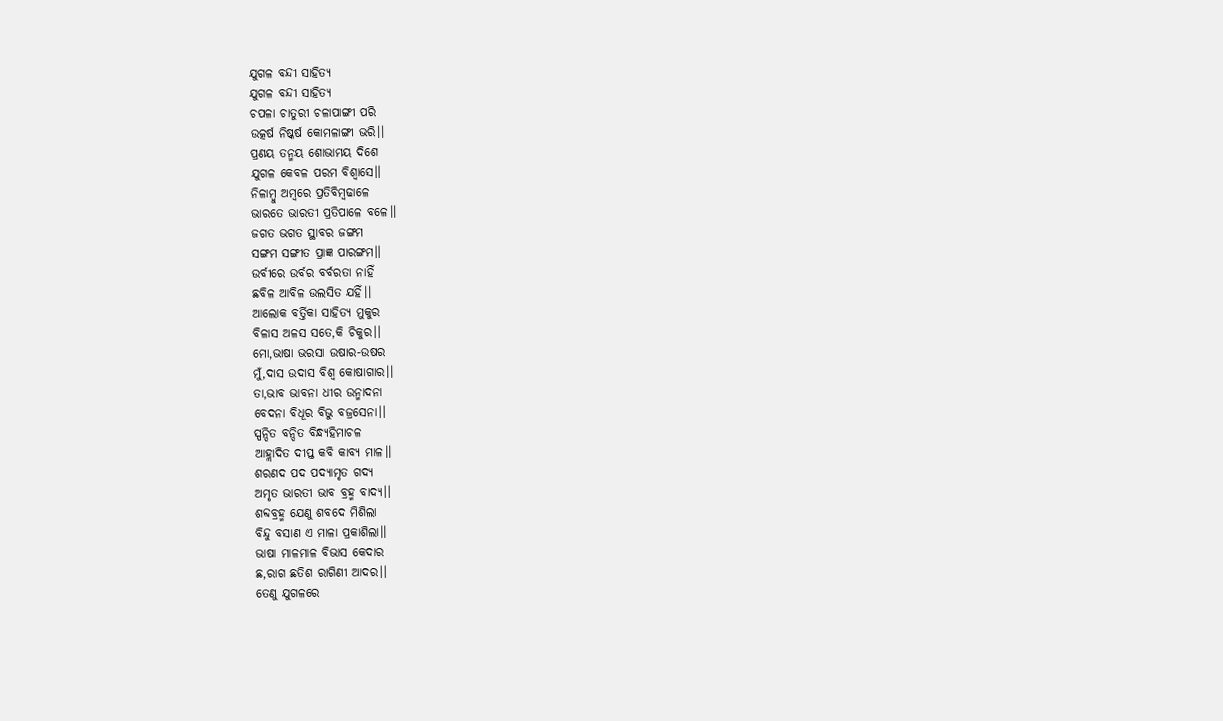ଯୁଗଳ ବନ୍ଦୀ ସାହିତ୍ୟ
ଯୁଗଳ ବନ୍ଦୀ ସାହିତ୍ୟ
ଚପଳା ଚାତୁରୀ ଚଳାପାଙ୍ଗୀ ପରି
ଉତ୍କର୍ଷ ନିଷ୍କର୍ଷ କୋମଳାଙ୍ଗୀ ଭରି।।
ପ୍ରଣୟ ତନ୍ମୟ ଶୋଭାମୟ ଦିଶେ
ଯୁଗଳ କେବଳ ପରମ ବିଶ୍ବାସେ।।
ନିଳାମ୍ବୁ ଅମ୍ବରେ ପ୍ରତିବିମ୍ବଢାଳେ
ଭାରତେ ଭାରତୀ ପ୍ରତିପାଳେ ବଳେ।।
ଜଗତ ଭଗତ ସ୍ଥାବର ଜଙ୍ଗମ
ସଙ୍ଗମ ସଙ୍ଗୀତ ପ୍ରାଜ୍ଞ ପାରଙ୍ଗମ।।
ଉର୍ବୀରେ ଉର୍ବର ବର୍ବରତା ନାହିଁ
ଛବିଳ ଆବିଳ ଉଲସିତ ଯହିଁ।।
ଆଲୋକ ବର୍ତ୍ତିକା ସାହିତ୍ୟ ମୁକୁର
ବିଳାସ ଅଳସ ସତେ,କି ଚିକୁର।।
ମୋ,ଭାଷା ଭରସା ଉଷାର-ଉଷର
ମୁଁ,ଦାସ ଉଦାସ ବିଶ୍ବ କୋଷାଗାର।।
ତା,ଭାବ ଭାବନା ଧୀର ଉନ୍ମାଦନା
ବେଦନା ବିଧୂର ବିଭୁ ବଜ୍ରସେନା।।
ସ୍ପନ୍ଦିତ ବନ୍ଦିତ ବିନ୍ଧ୍ୟହିମାଚଳ
ଆହ୍ଲାଦିତ ଦୀପ୍ତ କବି କାବ୍ୟ ମାଳ।।
ଶରଣଦ ପଦ ପଦ୍ୟାମୃତ ଗଦ୍ୟ
ଅମୃତ ଭାରତୀ ଭାବ ବ୍ରହ୍ମ ବାଦ୍ୟ।।
ଶବ୍ଦବ୍ରହ୍ମ ଯେଣୁ ଶବଦେ ମିଶିଲା
ବିନ୍ଦୁ ବସାଣ ଏ ମାଳା ପ୍ରକାଶିଲା।।
ଭାଷା ମାଳମାଳ ବିଭାସ କେଦାର
ଛ,ରାଗ ଛତିଶ ରାଗିଣୀ ଆଦର।।
ତେଣୁ ଯୁଗଳରେ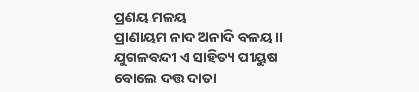ପ୍ରଣୟ ମଳୟ
ପ୍ରାଣାୟମ ନାଦ ଅନାଦି ବଳୟ।।
ଯୁଗଳବନ୍ଦୀ ଏ ସାହିତ୍ୟ ପୀୟୁଷ
ବୋଲେ ଦତ୍ତ ଦାତା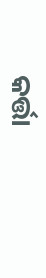କର୍ତ୍ତା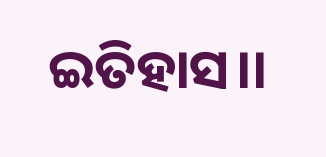ଇତିହାସ।।